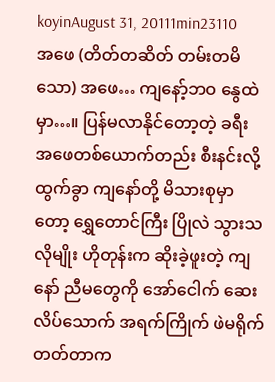koyinAugust 31, 20111min23110
အဖေ (တိတ်တဆိတ် တမ်းတမိသော) အဖေ… ကျနော့်ဘဝ နွေထဲမှာ…။ ပြန်မလာနိုင်တော့တဲ့ ခရီး အဖေတစ်ယောက်တည်း စီးနင်းလို့ထွက်ခွာ ကျနော်တို့ မိသားစုမှာတော့ ရွှေတောင်ကြီး ပြိုလဲ သွားသလိုမျိုး ဟိုတုန်းက ဆိုးခဲ့ဖူးတဲ့ ကျနော် ညီမတွေကို အော်ငေါက် ဆေးလိပ်သောက် အရက်ကြိုက် ဖဲမရိုက်တတ်တာက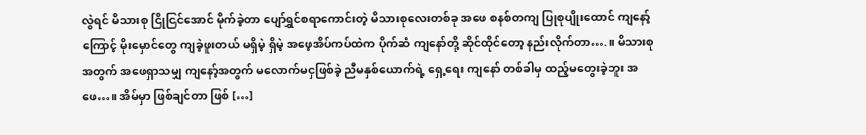လွဲရင် မိသားစု ငြိုငြင်အောင် မိုက်ခဲ့တာ ပျော်ရွှင်စရာကောင်းတဲ့ မိသားစုလေးတစ်ခု အဖေ စနစ်တကျ ပြုစုပျိုးထောင် ကျနော့်ကြောင့် မိုးမှောင်တွေ ကျခဲ့ဖူးတယ် မရှိမဲ့ ရှိမဲ့ အဖေ့အိပ်ကပ်ထဲက ပိုက်ဆံ ကျနော်တို့ ဆိုင်ထိုင်တော့ နည်းလိုက်တာ….။ မိသားစုအတွက် အဖေရှာသမျှ ကျနော့်အတွက် မလောက်မငှဖြစ်ခဲ့ ညီမနှစ်ယောက်ရဲ့ ရှေ့ရေး ကျနော် တစ်ခါမှ ထည့်မတွေးခဲ့ဘူး အဖေ…။ အိမ်မှာ ဖြစ်ချင်တာ ဖြစ် […]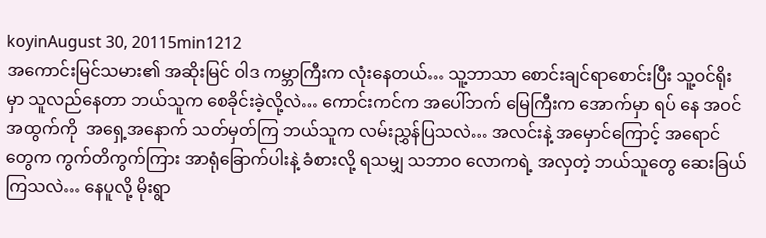koyinAugust 30, 20115min1212
အကောင်းမြင်သမား၏ အဆိုးမြင် ဝါဒ ကမ္ဘာကြီးက လုံးနေတယ်… သူ့ဘာသာ စောင်းချင်ရာစောင်းပြီး သူ့ဝင်ရိုးမှာ သူလည်နေတာ ဘယ်သူက စေခိုင်းခဲ့လို့လဲ… ကောင်းကင်က အပေါ်ဘက် မြေကြီးက အောက်မှာ ရပ် နေ အဝင်အထွက်ကို  အရှေ့အနောက် သတ်မှတ်ကြ ဘယ်သူက လမ်းညွှန်ပြသလဲ… အလင်းနဲ့ အမှောင်ကြောင့် အရောင်တွေက ကွက်တိကွက်ကြား အာရုံခြောက်ပါးနဲ့ ခံစားလို့ ရသမျှ သဘာဝ လောကရဲ့ အလှတဲ့ ဘယ်သူတွေ ဆေးခြယ်ကြသလဲ… နေပူလို့ မိုးရွာ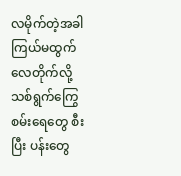လမိုက်တဲ့အခါ ကြယ်မထွက် လေတိုက်လို့ သစ်ရွက်ကြွေ စမ်းရေတွေ စီးပြီး ပန်းတွေ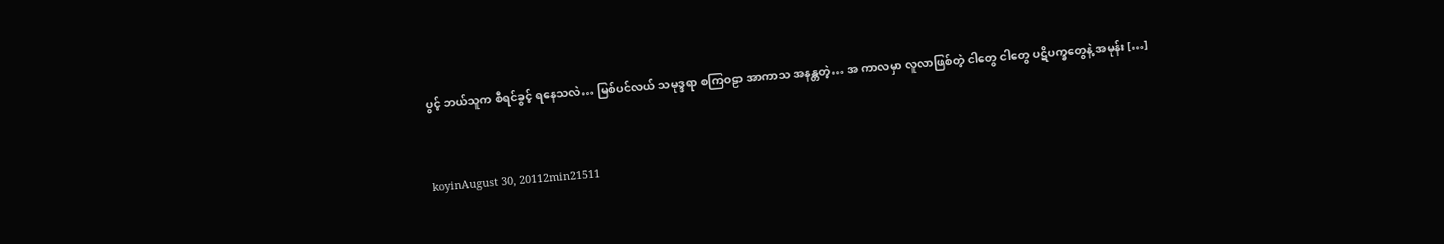ပွင့် ဘယ်သူက စီရင်ခွင့် ရနေသလဲ… မြစ်ပင်လယ် သမုဒ္ဒရာ စကြဝဠာ အာကာသ အနန္တတဲ့… အ ကာလမှာ လူလာဖြစ်တဲ့ ငါတွေ ငါတွေ ပဋိပက္ခတွေနဲ့ အမုန်း […]


koyinAugust 30, 20112min21511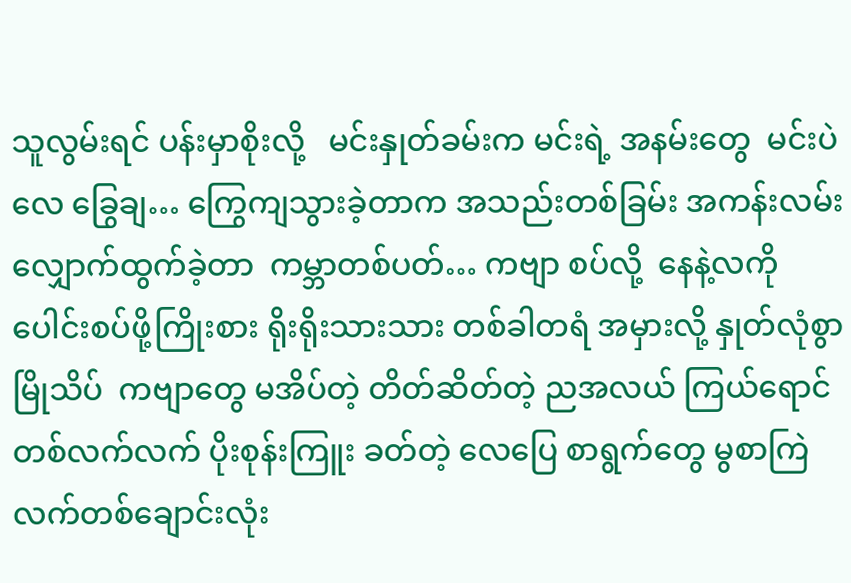သူလွမ်းရင် ပန်းမှာစိုးလို့   မင်းနှုတ်ခမ်းက မင်းရဲ့ အနမ်းတွေ  မင်းပဲ လေ ခြွေချ… ကြွေကျသွားခဲ့တာက အသည်းတစ်ခြမ်း အကန်းလမ်းလျှောက်ထွက်ခဲ့တာ  ကမ္ဘာတစ်ပတ်… ကဗျာ စပ်လို့  နေနဲ့လကို ပေါင်းစပ်ဖို့ကြိုးစား ရိုးရိုးသားသား တစ်ခါတရံ အမှားလို့ နှုတ်လုံစွာ မြိုသိပ်  ကဗျာတွေ မအိပ်တဲ့ တိတ်ဆိတ်တဲ့ ညအလယ် ကြယ်ရောင် တစ်လက်လက် ပိုးစုန်းကြူး ခတ်တဲ့ လေပြေ စာရွက်တွေ မွစာကြဲ လက်တစ်ချောင်းလုံး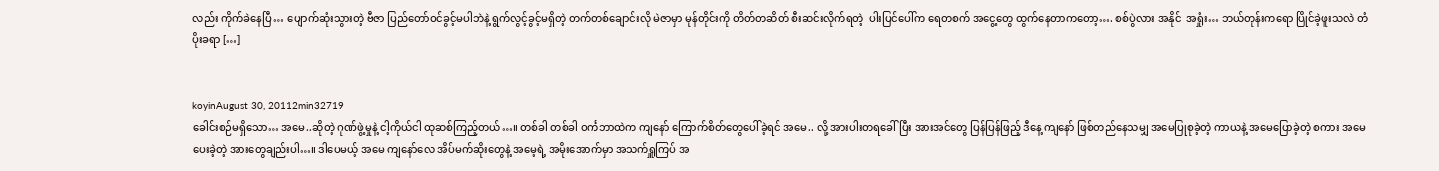လည်း ကိုက်ခဲနေပြီ… ပျောက်ဆုံးသွားတဲ့ ဗီဇာ ပြည်တော်ဝင်ခွင့်မပါဘဲနဲ့ ရွက်လွင့်ခွင့်မရှိတဲ့ တက်တစ်ချောင်းလို မဲဇာမှာ မုန်တိုင်းကို တိတ်တဆိတ် စီးဆင်းလိုက်ရတဲ့  ပါးပြင်ပေါ်က ရေတစက် အငွေ့တွေ ထွက်နေတာကတော့…. စစ်ပွဲလား အနိုင်  အရှုံး… ဘယ်တုန်းကရော ပြိုင်ခဲ့ဖူးသလဲ တံပိုးခရာ […]


koyinAugust 30, 20112min32719
ခေါင်းစဉ်မရှိသော… အမေ..ဆိုတဲ့ ဂုဏ်ဖွဲ့မှုနဲ့ ငါ့ကိုယ်ငါ ထုဆစ်ကြည့်တယ်…။ တစ်ခါ တစ်ခါ ဝင်္ကဘာထဲက ကျနော် ကြောက်စိတ်တွေပေါ်ခဲ့ရင် အမေ.. လို့ အားပါးတရခေါ်ပြီး အားအင်တွေ ပြန်ပြန်ဖြည့် ဒီနေ့ ကျနော် ဖြစ်တည်နေသမျှ အမေပြုစုခဲ့တဲ့ ကာယနဲ့ အမေပြောခဲ့တဲ့ စကား အမေပေးခဲ့တဲ့ အားတွေချည်းပါ…။ ဒါပေမယ့် အမေ ကျနော်လေ အိပ်မက်ဆိုးတွေနဲ့ အမေ့ရဲ့ အမိုးအောက်မှာ အသက်ရှူကြပ် အ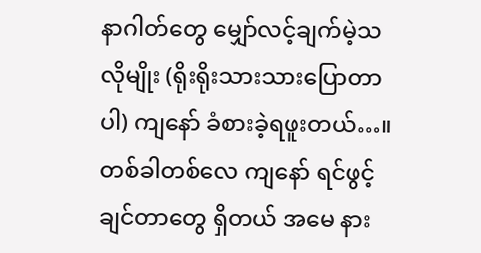နာဂါတ်တွေ မျှော်လင့်ချက်မဲ့သလိုမျိုး (ရိုးရိုးသားသားပြောတာပါ) ကျနော် ခံစားခဲ့ရဖူးတယ်…။ တစ်ခါတစ်လေ ကျနော် ရင်ဖွင့်ချင်တာတွေ ရှိတယ် အမေ နား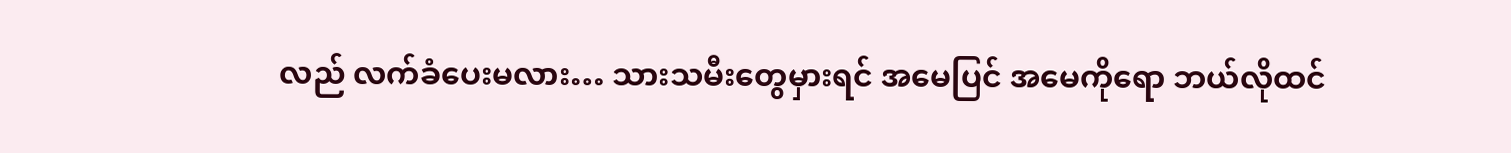လည် လက်ခံပေးမလား… သားသမီးတွေမှားရင် အမေပြင် အမေကိုရော ဘယ်လိုထင်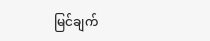မြင်ချက်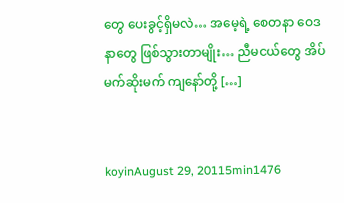တွေ ပေးခွင့်ရှိမလဲ… အမေ့ရဲ့ စေတနာ ဝေဒနာတွေ ဖြစ်သွားတာမျိုး… ညီမငယ်တွေ အိပ်မက်ဆိုးမက် ကျနော်တို့ […]


koyinAugust 29, 20115min1476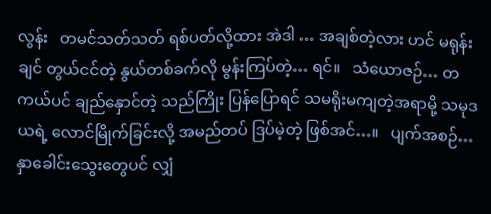လွန်း   တမင်သတ်သတ် ရစ်ပတ်လို့ထား အဲဒါ … အချစ်တဲ့လား ဟင် မရုန်းချင် တွယ်ငင်တဲ့ နွယ်တစ်ခက်လို မွန်းကြပ်တဲ့… ရင်။   သံယောဇဉ်… တကယ်ပင် ချည်နှောင်တဲ့ သည်ကြိုး ပြန်ပြောရင် သမရိုးမကျတဲ့အရာမို့ သမုဒယရဲ့ လောင်မြိုက်ခြင်းလို့ အမည်တပ် ဒြပ်မဲ့တဲ့ ဖြစ်အင်…။   ပျက်အစဉ်… နှာခေါင်းသွေးတွေပင် လျှံ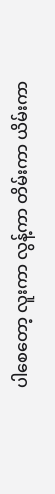ပါစေတော့ လူးကာ လွန့်ကာ တိမ်းကာ ယိမ်းကာ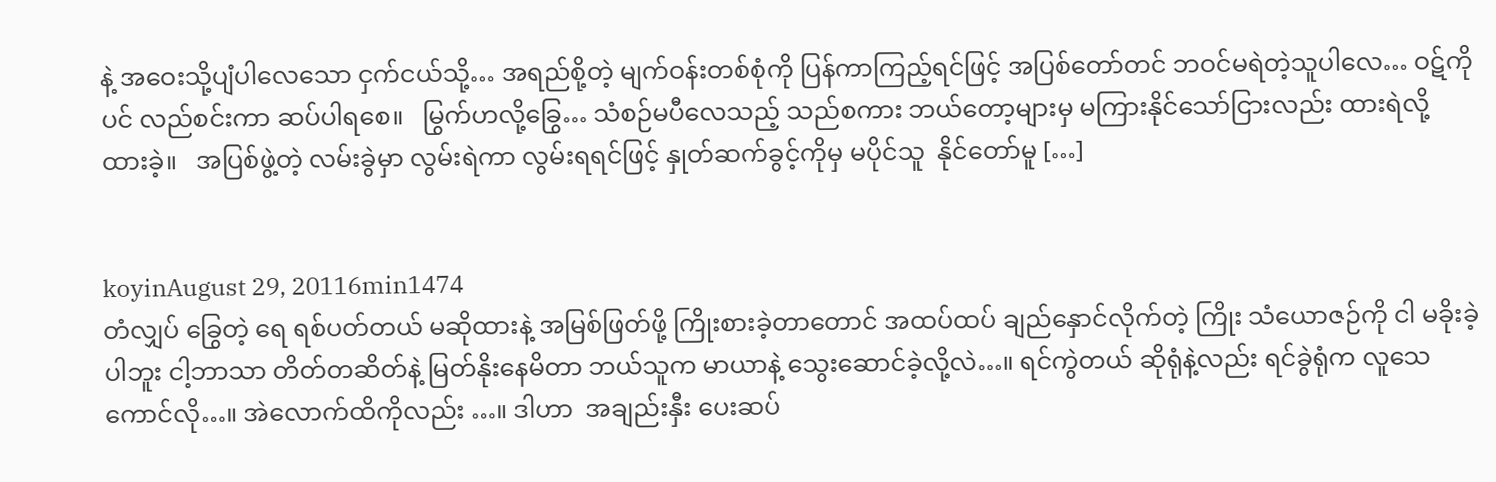နဲ့ အဝေးသို့ပျံပါလေသော ငှက်ငယ်သို့… အရည်စို့တဲ့ မျက်ဝန်းတစ်စုံကို ပြန်ကာကြည့်ရင်ဖြင့် အပြစ်တော်တင် ဘဝင်မရဲတဲ့သူပါလေ… ဝဋ်ကိုပင် လည်စင်းကာ ဆပ်ပါရစေ။   မြွက်ဟလို့ခြွေ… သံစဉ်မပီလေသည့် သည်စကား ဘယ်တော့များမှ မကြားနိုင်သော်ငြားလည်း ထားရဲလို့ ထားခဲ့။   အပြစ်ဖွဲ့တဲ့ လမ်းခွဲမှာ လွမ်းရဲကာ လွမ်းရရင်ဖြင့် နှုတ်ဆက်ခွင့်ကိုမှ မပိုင်သူ  နိုင်တော်မူ […]


koyinAugust 29, 20116min1474
တံလျှပ် ခြွေတဲ့ ရေ ရစ်ပတ်တယ် မဆိုထားနဲ့ အမြစ်ဖြတ်ဖို့ ကြိုးစားခဲ့တာတောင် အထပ်ထပ် ချည်နှောင်လိုက်တဲ့ ကြိုး သံယောဇဉ်ကို ငါ မခိုးခဲ့ပါဘူး ငါ့ဘာသာ တိတ်တဆိတ်နဲ့ မြတ်နိုးနေမိတာ ဘယ်သူက မာယာနဲ့ သွေးဆောင်ခဲ့လို့လဲ…။ ရင်ကွဲတယ် ဆိုရုံနဲ့လည်း ရင်ခွဲရုံက လူသေကောင်လို…။ အဲလောက်ထိကိုလည်း …။ ဒါဟာ  အချည်းနှီး ပေးဆပ်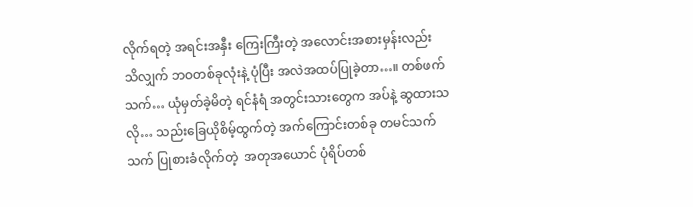လိုက်ရတဲ့ အရင်းအနှီး ကြေးကြီးတဲ့ အလောင်းအစားမှန်းလည်း သိလျှက် ဘဝတစ်ခုလုံးနဲ့ ပုံပြီး အလဲအထပ်ပြုခဲ့တာ…။ တစ်ဖက်သက်… ယုံမှတ်ခဲ့မိတဲ့ ရင်နံရံ အတွင်းသားတွေက အပ်နဲ့ ဆွထားသလို… သည်းခြေယိုစိမ့်ထွက်တဲ့ အက်ကြောင်းတစ်ခု တမင်သက်သက် ပြုစားခံလိုက်တဲ့  အတုအယောင် ပုံရိပ်တစ်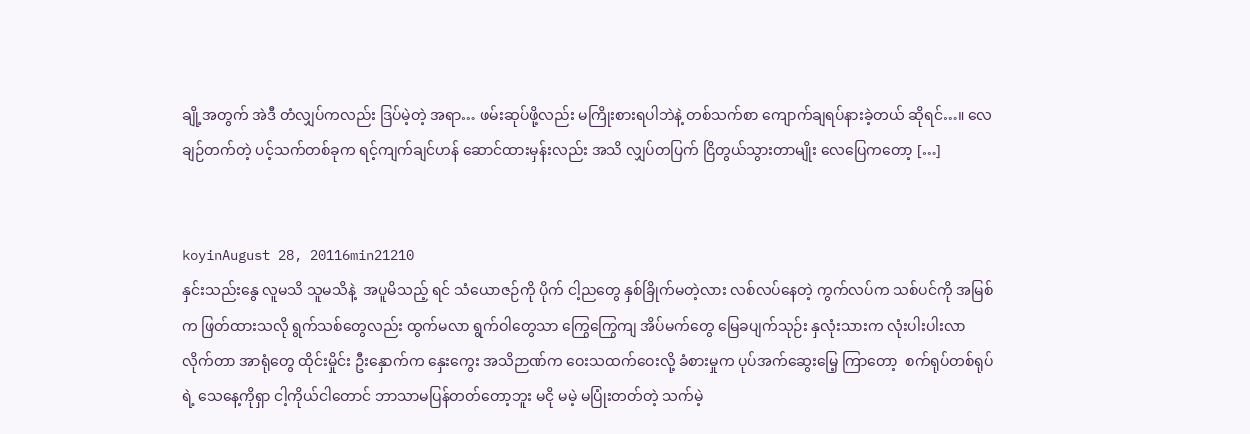ချို့အတွက် အဲဒီ တံလျှပ်ကလည်း ဒြပ်မဲ့တဲ့ အရာ… ဖမ်းဆုပ်ဖို့လည်း မကြိုးစားရပါဘဲနဲ့ တစ်သက်စာ ကျောက်ချရပ်နားခဲ့တယ် ဆိုရင်…။ လေချဉ်တက်တဲ့ ပင့်သက်တစ်ခုက ရင့်ကျက်ချင်ဟန် ဆောင်ထားမှန်းလည်း အသိ လျှပ်တပြက် ငြိတွယ်သွားတာမျိုး လေပြေကတော့ […]


koyinAugust 28, 20116min21210
နှင်းသည်းနွေ လူမသိ သူမသိနဲ့  အပူမိသည့် ရင် သံယောဇဉ်ကို ပိုက် ငါ့ညတွေ နှစ်ခြိုက်မတဲ့လား လစ်လပ်နေတဲ့ ကွက်လပ်က သစ်ပင်ကို အမြစ်က ဖြတ်ထားသလို ရွက်သစ်တွေလည်း ထွက်မလာ ရွက်ဝါတွေသာ ကြွေကြွေကျ အိပ်မက်တွေ မြေခပျက်သုဉ်း နှလုံးသားက လုံးပါးပါးလာလိုက်တာ အာရုံတွေ ထိုင်းမှိုင်း ဦးနှောက်က နှေးကွေး အသိဉာဏ်က ဝေးသထက်ဝေးလို့ ခံစားမှုက ပုပ်အက်ဆွေးမြေ့ ကြာတော့  စက်ရုပ်တစ်ရုပ်ရဲ့ သေနေ့ကိုရှာ ငါ့ကိုယ်ငါတောင် ဘာသာမပြန်တတ်တော့ဘူး မငို မမဲ့ မပြုံးတတ်တဲ့ သက်မဲ့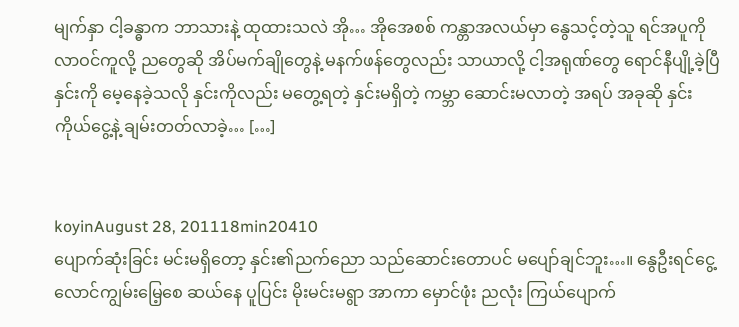မျက်နှာ ငါ့ခန္ဓာက ဘာသားနဲ့ ထုထားသလဲ အို… အိုအေစစ် ကန္တာအလယ်မှာ နွေသင့်တဲ့သူ ရင်အပူကို လာဝင်ကူလို့ ညတွေဆို အိပ်မက်ချိုတွေနဲ့ မနက်ဖန်တွေလည်း သာယာလို့ ငါ့အရုဏ်တွေ ရောင်နီပျို့ခဲ့ပြီ နှင်းကို မေ့နေခဲ့သလို နှင်းကိုလည်း မတွေ့ရတဲ့ နှင်းမရှိတဲ့ ကမ္ဘာ ဆောင်းမလာတဲ့ အရပ် အခုဆို နှင်းကိုယ်ငွေ့နဲ့ ချမ်းတတ်လာခဲ့… […]


koyinAugust 28, 201118min20410
ပျောက်ဆုံးခြင်း မင်းမရှိတော့ နှင်း၏ညက်ညော သည်ဆောင်းတောပင် မပျော်ချင်ဘူး…။ နွေဦးရင်ငွေ့ လောင်ကျွမ်းမြေ့စေ ဆယ်နေ ပူပြင်း မိုးမင်းမရွာ အာကာ မှောင်ဖုံး ညလုံး ကြယ်ပျောက်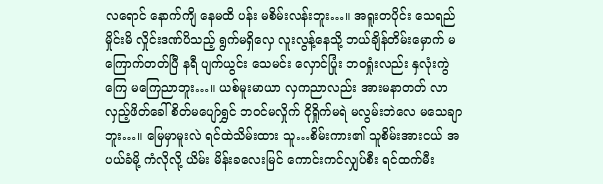လရောင် နောက်ကျိ နေမထိ ပန်း မစိမ်းလန်းဘူး…။ အရူးတပိုင်း သေရည်မှိုင်းမိ လှိုင်းဒဏ်ပိသည့် ရွက်မရှိလှေ လူးလွန့်နေသို့ ဘယ်ချိန်တိမ်းမှောက် မကြောက်တတ်ပြီ နရီ ပျက်ယွင်း သေမင်း လှောင်ပြုံး ဘဝရှုံးလည်း နှလုံးကွဲကြေ မကြေညာဘူး…။ ယစ်မူးမာယာ လှကညာလည်း အားမနာတတ် လာလှည့်ဖိတ်ခေါ် စိတ်မပျော်ရွှင် ဘဝင်မလှိုက် ငိုရှိုက်မရဲ မလွမ်းဘဲလေ မသေချာဘူး…။ မြေမှာမူးလဲ ရင်ထဲသိမ်းထား သူ…စိမ်းကား၏ သူစိမ်းအားငယ် အပယ်ခံမို့ ကံလိုလို့ ယိမ်း မိန်းခလေးမြင် ကောင်းကင်လျှပ်စီး ရင်ထက်မီး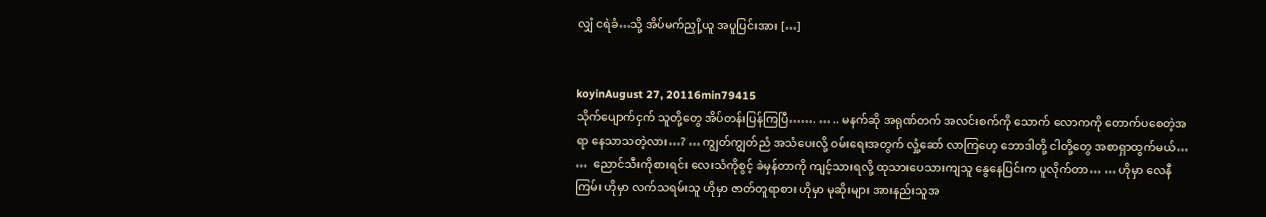လျှံ ငရဲခံ…သို့ အိပ်မက်ညှို့ယူ အပူပြင်းအား […]


koyinAugust 27, 20116min79415
သိုက်ပျောက်ငှက် သူတို့တွေ အိပ်တန်းပြန်ကြပြီ……. … .. မနက်ဆို အရုဏ်တက် အလင်းစက်ကို သောက် လောကကို တောက်ပစေတဲ့အရာ နေသာသတဲ့လား…? … ကျွတ်ကျွတ်ညံ အသံပေးလို့ ဝမ်းရေးအတွက် လှုံ့ဆော် လာကြဟေ့ ဘောဒါတို့ ငါတို့တွေ အစာရှာထွက်မယ်… …  ညောင်သီးကိုစားရင်း လေးသံကိုစွင့် ခဲမှန်တာကို ကျင့်သားရလို့ ထုသားပေသားကျသူ နွေနေပြင်းက ပူလိုက်တာ… … ဟိုမှာ လေနီကြမ်း ဟိုမှာ လက်သရမ်းသူ ဟိုမှာ ဇာတ်တူရာစား ဟိုမှာ မုဆိုးများ အားနည်းသူအ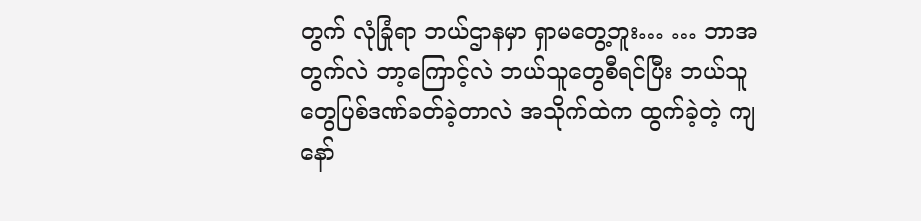တွက် လုံခြုံရာ ဘယ်ဌာနမှာ ရှာမတွေ့ဘူး… … ဘာအတွက်လဲ ဘာ့ကြောင့်လဲ ဘယ်သူတွေစီရင်ပြီး ဘယ်သူတွေပြစ်ဒဏ်ခတ်ခဲ့တာလဲ အသိုက်ထဲက ထွက်ခဲ့တဲ့ ကျနော်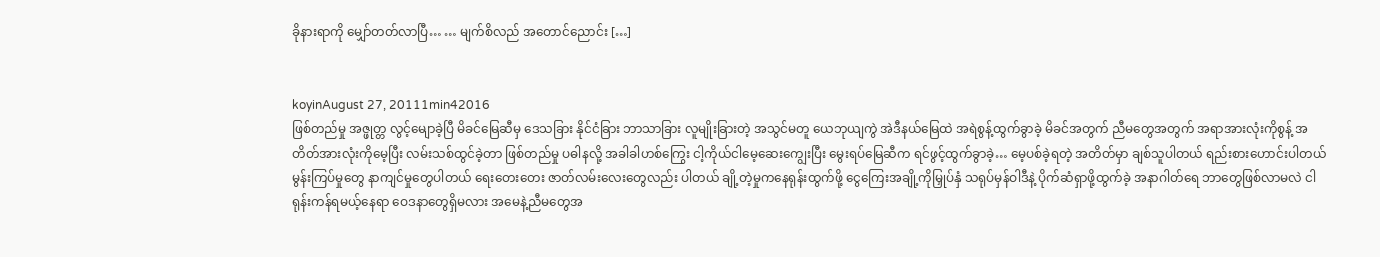ခိုနားရာကို မျှော်တတ်လာပြီ… … မျက်စိလည် အတောင်ညောင်း […]


koyinAugust 27, 20111min42016
ဖြစ်တည်မှု အဇ္ဖုတ္တ လွင့်မျောခဲ့ပြီ မိခင်မြေဆီမှ ဒေသခြား နိုင်ငံခြား ဘာသာခြား လူမျိုးခြားတဲ့ အသွင်မတူ ယေဘုယျကွဲ အဲဒီနယ်မြေထဲ အရဲစွန့်ထွက်ခွာခဲ့ မိခင်အတွက် ညီမတွေအတွက် အရာအားလုံးကိုစွန့် အတိတ်အားလုံးကိုမေ့ပြီး လမ်းသစ်ထွင်ခဲ့တာ ဖြစ်တည်မှု ပဓါနလို့ အခါခါဟစ်ကြွေး ငါ့ကိုယ်ငါမေ့ဆေးကျွေးပြီး မွေးရပ်မြေဆီက ရင်ဖွင့်ထွက်ခွာခဲ့… မေ့ပစ်ခဲ့ရတဲ့ အတိတ်မှာ ချစ်သူပါတယ် ရည်းစားဟောင်းပါတယ် မွန်းကြပ်မှုတွေ နာကျင်မှုတွေပါတယ် ရေးတေးတေး ဇာတ်လမ်းလေးတွေလည်း ပါတယ် ချို့တဲ့မှုကနေရုန်းထွက်ဖို့ ငွေကြေးအချို့ကိုမြှုပ်နှံ သရုပ်မှန်ဝါဒီနဲ့ ပိုက်ဆံရှာဖို့ထွက်ခဲ့ အနာဂါတ်ရေ ဘာတွေဖြစ်လာမလဲ ငါရုန်းကန်ရမယ့်နေရာ ဝေဒနာတွေရှိမလား အမေနဲ့ညီမတွေအ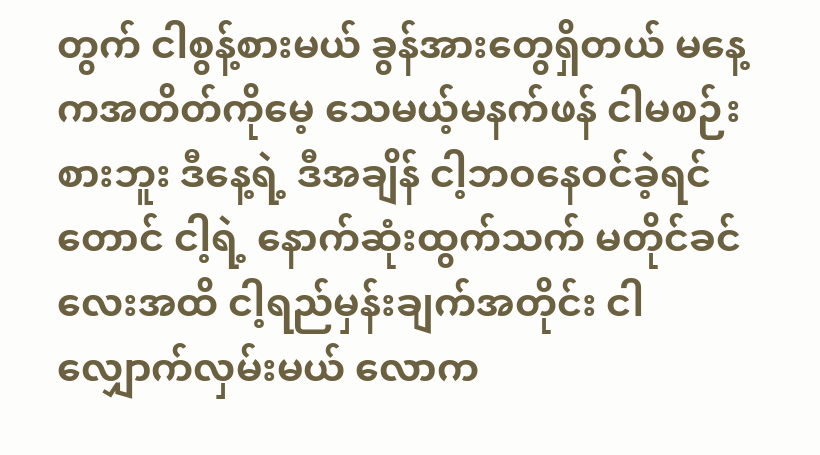တွက် ငါစွန့်စားမယ် ခွန်အားတွေရှိတယ် မနေ့ကအတိတ်ကိုမေ့ သေမယ့်မနက်ဖန် ငါမစဉ်းစားဘူး ဒီနေ့ရဲ့ ဒီအချိန် ငါ့ဘဝနေဝင်ခဲ့ရင်တောင် ငါ့ရဲ့ နောက်ဆုံးထွက်သက် မတိုင်ခင်လေးအထိ ငါ့ရည်မှန်းချက်အတိုင်း ငါလျှောက်လှမ်းမယ် လောက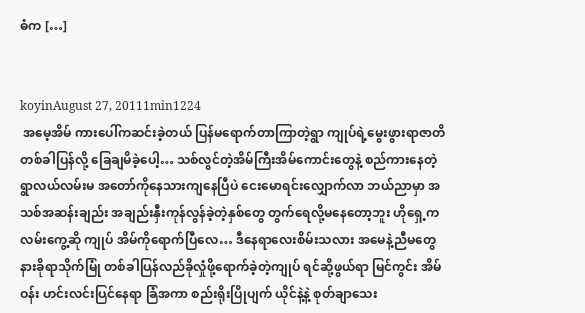ဓံက […]


koyinAugust 27, 20111min1224
 အမေ့အိမ် ကားပေါ်ကဆင်းခဲ့တယ် ပြန်မရောက်တာကြာတဲ့ရွာ ကျုပ်ရဲ့မွေးဖွားရာဇာတိ တစ်ခါပြန်လို့ ခြေချမိခဲ့ပေါ့… သစ်လွင်တဲ့အိမ်ကြီးအိမ်ကောင်းတွေနဲ့ စည်ကားနေတဲ့ ရွာလယ်လမ်းမ အတော်ကိုနေသားကျနေပြီပဲ ငေးမောရင်းလျှောက်လာ ဘယ်ညာမှာ အသစ်အဆန်းချည်း အချည်းနှီးကုန်လွန်ခဲ့တဲ့နှစ်တွေ တွက်ရေလို့မနေတော့ဘူး ဟိုရှေ့ကလမ်းကွေ့ဆို ကျုပ် အိမ်ကိုရောက်ပြီလေ… ဒီနေရာလေးစိမ်းသလား အမေနဲ့ညီမတွေနားခိုရာသိုက်မြုံ တစ်ခါပြန်လည်ခိုလှုံဖို့ရောက်ခဲ့တဲ့ကျုပ် ရင်ဆို့ဖွယ်ရာ မြင်ကွင်း အိမ်ဝန်း ဟင်းလင်းပြင်နေရာ ခြံအကာ စည်းရိုးပြိုပျက် ယိုင်နဲ့နဲ့ စုတ်ချာသေး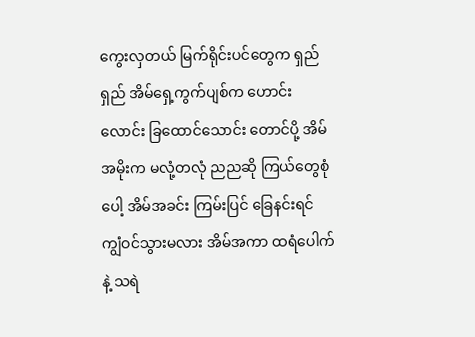ကွေးလှတယ် မြက်ရိုင်းပင်တွေက ရှည်ရှည် အိမ်ရှေ့ကွက်ပျစ်က ဟောင်းလောင်း ခြထောင်သောင်း တောင်ပို့ အိမ်အမိုးက မလုံ့တလုံ ညညဆို ကြယ်တွေစုံပေါ့ အိမ်အခင်း ကြမ်းပြင် ခြေနင်းရင် ကျွံဝင်သွားမလား အိမ်အကာ ထရံပေါက်နဲ့ သရဲ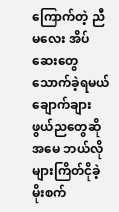ကြောက်တဲ့ ညီမလေး အိပ်ဆေးတွေ သောက်ခဲ့ရမယ် ချောက်ချားဖွယ်ညတွေဆို အမေ ဘယ်လိုများကြိတ်ငိုခဲ့ မိုးစက်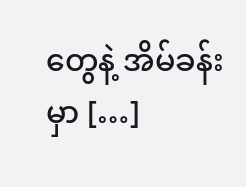တွေနဲ့ အိမ်ခန်းမှာ […]